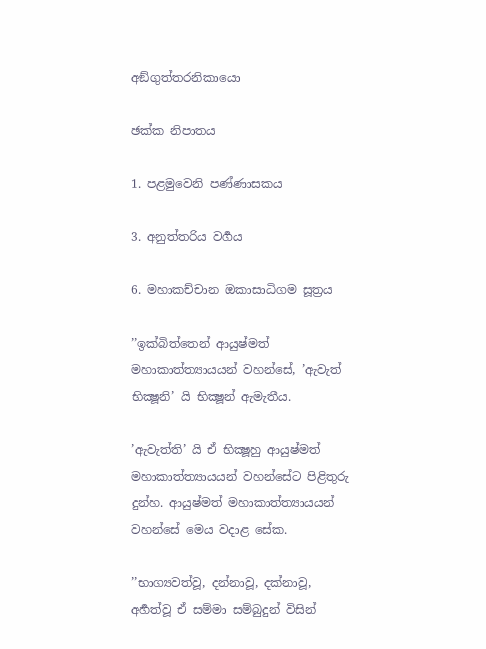අඞ්ගුත්තරනිකායො

ඡක්ක නිපාතය

1. පළමුවෙනි පණ්ණාසකය

3. අනුත්තරිය වර්‍ගය

6. මහාකච්චාන ඔකාසාධිගම සූත්‍රය

’’ඉක්බිත්තෙන් ආයුෂ්මත් මහාකාත්ත්‍යායයන් වහන්සේ, ’ඇවැත් භික්‍ෂූනි’ යි භික්‍ෂූන් ඇමැතීය.

’ඇවැත්ති’ යි ඒ භික්‍ෂූහු ආයුෂ්මත් මහාකාත්ත්‍යායයන් වහන්සේට පිළිතුරු දුන්හ. ආයුෂ්මත් මහාකාත්ත්‍යායයන් වහන්සේ මෙය වදාළ සේක.

’’භාග්‍යවත්වූ, දන්නාවූ, දක්නාවූ, අර්‍හත්වූ ඒ සම්මා සම්බුදුන් විසින්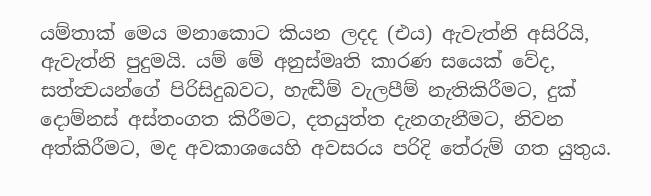යම්තාක් මෙය මනාකොට කියන ලදද (එය) ඇවැත්නි අසිරියි, ඇවැත්නි පුදුමයි. යම් මේ අනුස්මෘති කාරණ සයෙක් වේද, සත්ත්‍වයන්ගේ පිරිසිදුබවට, හැඬීම් වැලපීම් නැතිකිරීමට, දුක් දොම්නස් අස්තංගත කිරීමට, දතයුත්ත දැනගැනීමට, නිවන අත්කිරීමට, මද අවකාශයෙහි අවසරය පරිදි තේරුම් ගත යුතුය.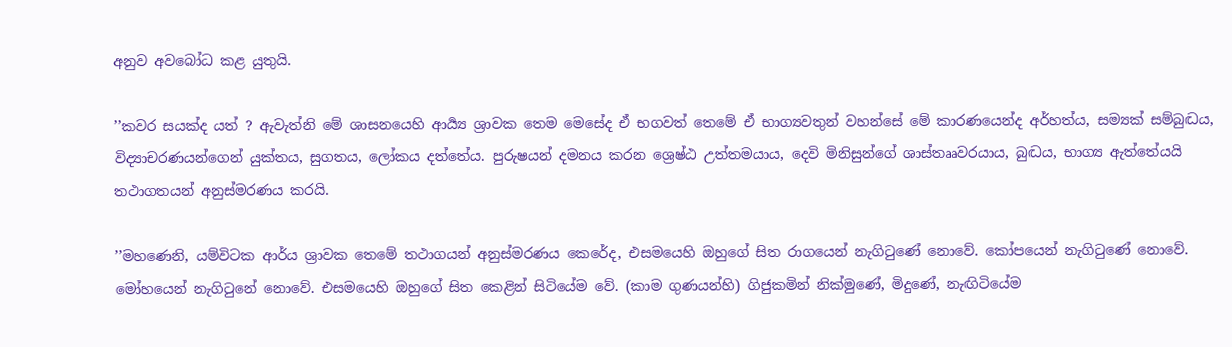අනුව අවබෝධ කළ යුතුයි.

’’කවර සයක්ද යත් ? ඇවැත්නි මේ ශාසනයෙහි ආර්‍ය්‍ය ශ්‍රාවක තෙම මෙසේද ඒ භගවත් තෙමේ ඒ භාග්‍යවතුන් වහන්සේ මේ කාරණයෙන්ද අර්හත්ය, සම්‍යක් සම්බුද්‍ධය, විද්‍යාචරණයන්ගෙන් යුක්තය, සුගතය, ලෝකය දත්තේය. පුරුෂයන් දමනය කරන ශ්‍රෙෂ්ඨ උත්තමයාය, දෙවි මිනිසුන්ගේ ශාස්තෲවරයාය, බුද්‍ධය, භාග්‍ය ඇත්තේයයි තථාගතයන් අනුස්මරණය කරයි.

’’මහණෙනි, යම්විටක ආර්ය ශ්‍රාවක තෙමේ තථාගයන් අනුස්මරණය කෙරේද, එසමයෙහි ඔහුගේ සිත රාගයෙන් නැගිටුණේ නොවේ. කෝපයෙන් නැගිටුණේ නොවේ. මෝහයෙන් නැගිටුනේ නොවේ. එසමයෙහි ඔහුගේ සිත කෙළින් සිටියේම වේ. (කාම ගුණයන්හි) ගිජුකමින් නික්මුණේ, මිදුණේ, නැඟිටියේම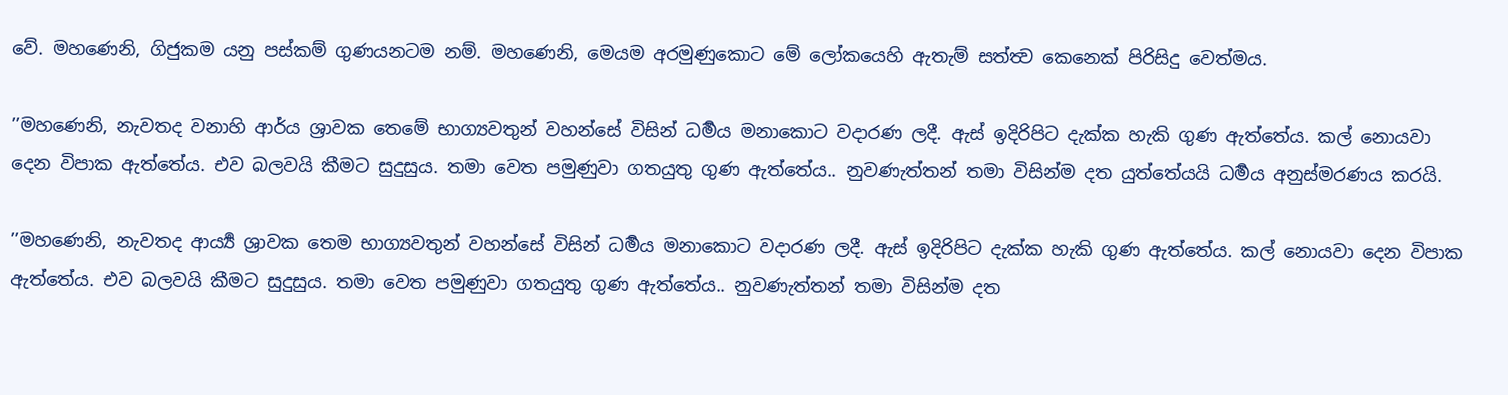වේ. මහණෙනි, ගිජුකම යනු පස්කම් ගුණයනටම නම්. මහණෙනි, මෙයම අරමුණුකොට මේ ලෝකයෙහි ඇතැම් සත්ත්‍ව කෙනෙක් පිරිසිදු වෙත්මය.

’’මහණෙනි, නැවතද වනාහි ආර්ය ශ්‍රාවක තෙමේ භාග්‍යවතුන් වහන්සේ විසින් ධර්‍මය මනාකොට වදාරණ ලදී. ඇස් ඉදිරිපිට දැක්ක හැකි ගුණ ඇත්තේය. කල් නොයවා දෙන විපාක ඇත්තේය. එව බලවයි කීමට සුදුසුය. තමා වෙත පමුණුවා ගතයුතු ගුණ ඇත්තේය.. නුවණැත්තන් තමා විසින්ම දත යුත්තේයයි ධර්‍මය අනුස්මරණය කරයි.

’’මහණෙනි, නැවතද ආර්‍ය්‍ය ශ්‍රාවක තෙම භාග්‍යවතුන් වහන්සේ විසින් ධර්‍මය මනාකොට වදාරණ ලදී. ඇස් ඉදිරිපිට දැක්ක හැකි ගුණ ඇත්තේය. කල් නොයවා දෙන විපාක ඇත්තේය. එව බලවයි කීමට සුදුසුය. තමා වෙත පමුණුවා ගතයුතු ගුණ ඇත්තේය.. නුවණැත්තන් තමා විසින්ම දත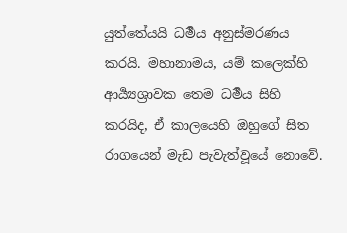යුත්තේයයි ධර්‍මය අනුස්මරණය කරයි. මහානාමය, යම් කලෙක්හි ආර්‍ය්‍යශ්‍රාවක තෙම ධර්‍මය සිහි කරයිද, ඒ කාලයෙහි ඔහුගේ සිත රාගයෙන් මැඩ පැවැත්වූයේ නොවේ.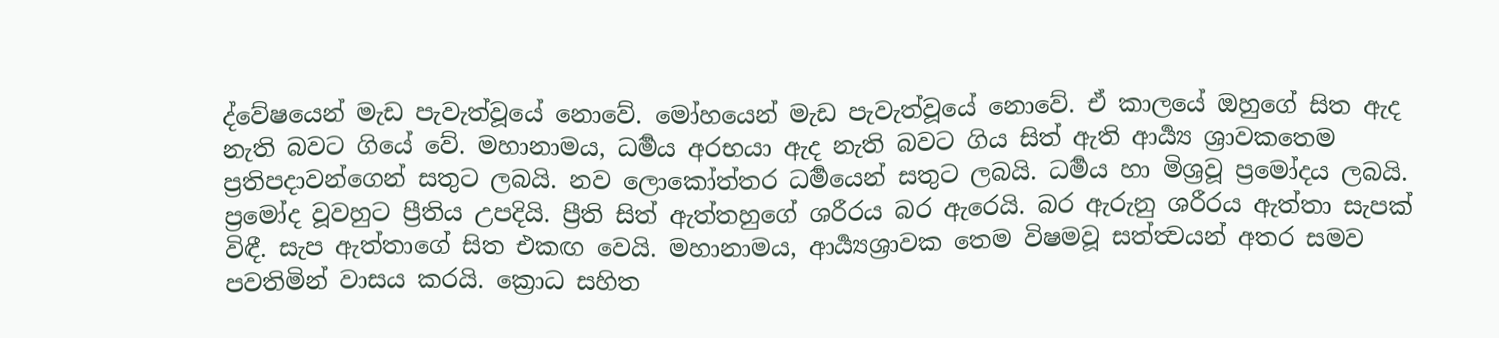ද්වේෂයෙන් මැඩ පැවැත්වූයේ නොවේ. මෝහයෙන් මැඩ පැවැත්වූයේ නොවේ. ඒ කාලයේ ඔහුගේ සිත ඇද නැති බවට ගියේ වේ. මහානාමය, ධර්‍මය අරභයා ඇද නැති බවට ගිය සිත් ඇති ආර්‍ය්‍ය ශ්‍රාවකතෙම ප්‍රතිපදාවන්ගෙන් සතුට ලබයි. නව ලොකෝත්තර ධර්‍මයෙන් සතුට ලබයි. ධර්‍මය හා මිශ්‍රවූ ප්‍රමෝදය ලබයි. ප්‍රමෝද වූවහුට ප්‍රීතිය උපදියි. ප්‍රීති සිත් ඇත්තහුගේ ශරීරය බර ඇරෙයි. බර ඇරුනු ශරීරය ඇත්තා සැපක් විඳී. සැප ඇත්තාගේ සිත එකඟ වෙයි. මහානාමය, ආර්‍ය්‍යශ්‍රාවක තෙම විෂමවූ සත්ත්‍වයන් අතර සමව පවතිමින් වාසය කරයි. ක්‍රොධ සහිත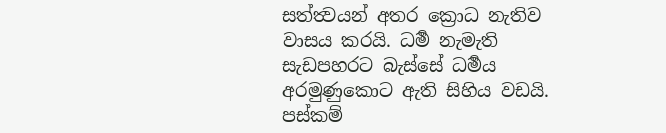සත්ත්‍වයන් අතර ක්‍රොධ නැතිව වාසය කරයි. ධර්‍ම නැමැති සැඩපහරට බැස්සේ ධර්‍මය අරමුණුකොට ඇති සිහිය වඩයි. පස්කම්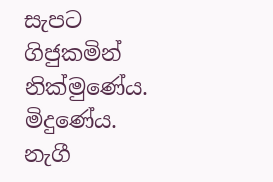සැපට ගිජුකමින් නික්මුණේය. මිදුණේය. නැගී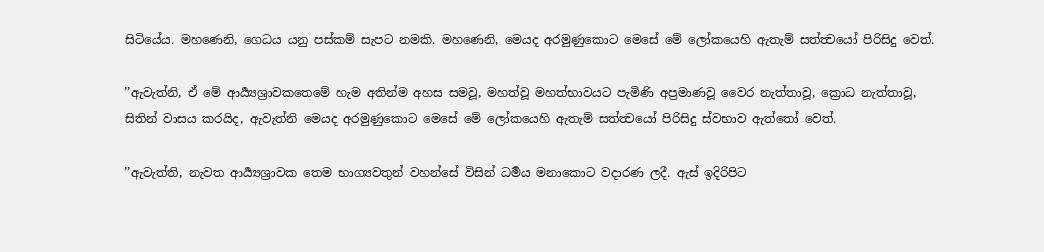සිටියේය. මහණෙනි, ගෙධය යනු පස්කම් සැපට නමකි. මහණෙනි, මෙයද අරමුණුකොට මෙසේ මේ ලෝකයෙහි ඇතැම් සත්ත්‍වයෝ පිරිසිදු වෙත්.

’’ඇවැත්නි, ඒ මේ ආර්‍ය්‍යශ්‍රාවකතෙමේ හැම අතින්ම අහස සමවූ, මහත්වූ මහත්භාවයට පැමිණි අප්‍රමාණවූ වෛර නැත්තාවූ, ක්‍රොධ නැත්තාවූ, සිතින් වාසය කරයිද, ඇවැත්නි මෙයද අරමුණුකොට මෙසේ මේ ලෝකයෙහි ඇතැම් සත්ත්‍වයෝ පිරිසිදු ස්වභාව ඇත්තෝ වෙත්.

’’ඇවැත්ති, නැවත ආර්‍ය්‍යශ්‍රාවක තෙම භාග්‍යවතුන් වහන්සේ විසින් ධර්‍මය මනාකොට වදාරණ ලදී. ඇස් ඉදිරිපිට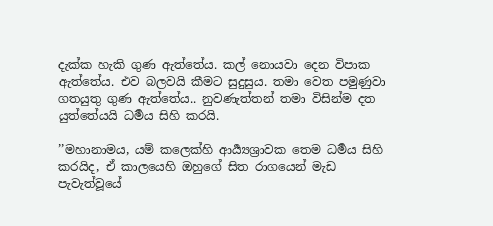දැක්ක හැකි ගුණ ඇත්තේය. කල් නොයවා දෙන විපාක ඇත්තේය. එව බලවයි කීමට සුදුසුය. තමා වෙත පමුණුවා ගතයුතු ගුණ ඇත්තේය.. නුවණැත්තන් තමා විසින්ම දත යුත්තේයයි ධර්‍මය සිහි කරයි.

’’මහානාමය, යම් කලෙක්හි ආර්‍ය්‍යශ්‍රාවක තෙම ධර්‍මය සිහි කරයිද, ඒ කාලයෙහි ඔහුගේ සිත රාගයෙන් මැඩ පැවැත්වූයේ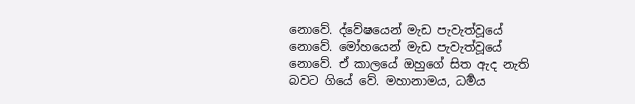නොවේ. ද්වේෂයෙන් මැඩ පැවැත්වූයේ නොවේ. මෝහයෙන් මැඩ පැවැත්වූයේ නොවේ. ඒ කාලයේ ඔහුගේ සිත ඇද නැති බවට ගියේ වේ. මහානාමය, ධර්‍මය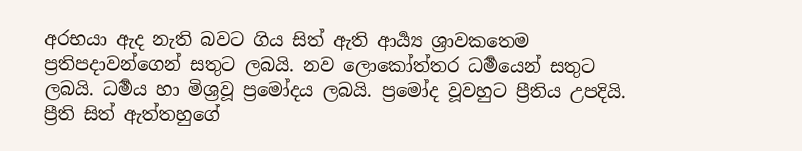අරභයා ඇද නැති බවට ගිය සිත් ඇති ආර්‍ය්‍ය ශ්‍රාවකතෙම ප්‍රතිපදාවන්ගෙන් සතුට ලබයි. නව ලොකෝත්තර ධර්‍මයෙන් සතුට ලබයි. ධර්‍මය හා මිශ්‍රවූ ප්‍රමෝදය ලබයි. ප්‍රමෝද වූවහුට ප්‍රීතිය උපදියි. ප්‍රීති සිත් ඇත්තහුගේ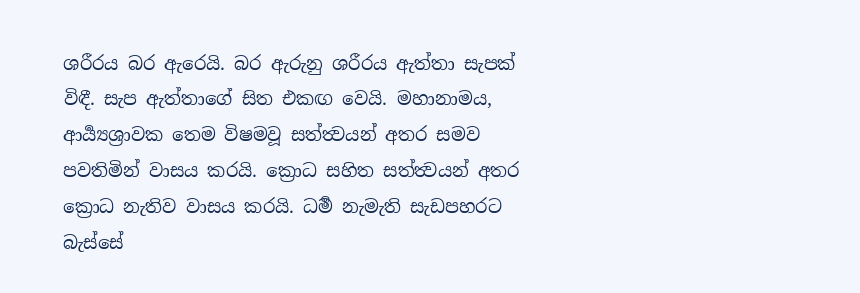ශරීරය බර ඇරෙයි. බර ඇරුනු ශරීරය ඇත්තා සැපක් විඳී. සැප ඇත්තාගේ සිත එකඟ වෙයි. මහානාමය, ආර්‍ය්‍යශ්‍රාවක තෙම විෂමවූ සත්ත්‍වයන් අතර සමව පවතිමින් වාසය කරයි. ක්‍රොධ සහිත සත්ත්‍වයන් අතර ක්‍රොධ නැතිව වාසය කරයි. ධර්‍ම නැමැති සැඩපහරට බැස්සේ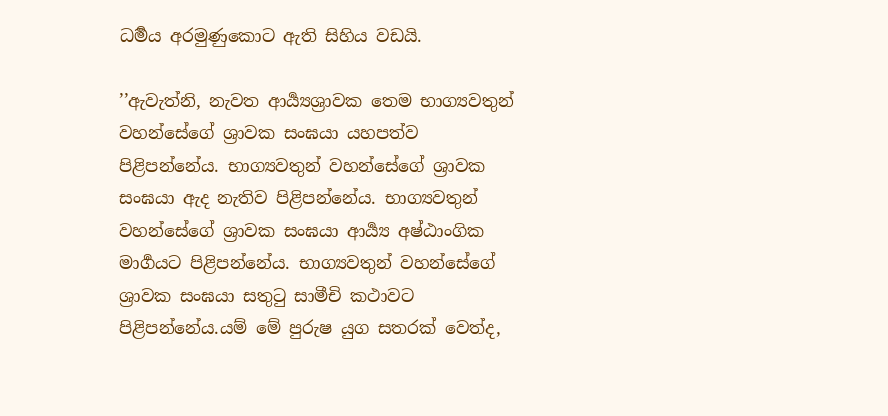ධර්‍මය අරමුණුකොට ඇති සිහිය වඩයි.

’’ඇවැත්නි, නැවත ආර්‍ය්‍යශ්‍රාවක තෙම භාග්‍යවතුන් වහන්සේගේ ශ්‍රාවක සංඝයා යහපත්ව පිළිපන්නේය. භාග්‍යවතුන් වහන්සේගේ ශ්‍රාවක සංඝයා ඇද නැතිව පිළිපන්නේය. භාග්‍යවතුන් වහන්සේගේ ශ්‍රාවක සංඝයා ආර්‍ය්‍ය අෂ්ඨාංගික මාර්‍ගයට පිළිපන්නේය. භාග්‍යවතුන් වහන්සේගේ ශ්‍රාවක සංඝයා සතුටු සාමීචි කථාවට පිළිපන්නේය.යම් මේ පුරුෂ යුග සතරක් වෙත්ද,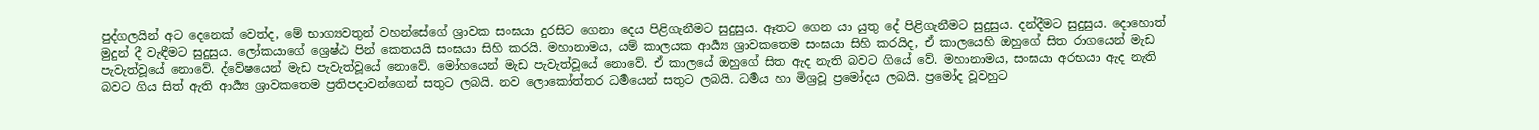පුද්ගලයින් අට දෙනෙක් වෙත්ද, මේ භාග්‍යවතුන් වහන්සේගේ ශ්‍රාවක සංඝයා දුරසිට ගෙනා දෙය පිළිගැනීමට සුදුසුය. ඈතට ගෙන යා යුතු දේ පිළිගැනීමට සුදුසුය. දන්දීමට සුදුසුය. දොහොත් මුදුන් දී වැඳීමට සුදුසුය. ලෝකයාගේ ශ්‍රෙෂ්ඨ පින් කෙතයයි සංඝයා සිහි කරයි. මහානාමය, යම් කාලයක ආර්‍ය්‍ය ශ්‍රාවකතෙම සංඝයා සිහි කරයිද, ඒ කාලයෙහි ඔහුගේ සිත රාගයෙන් මැඩ පැවැත්වූයේ නොවේ. ද්වේෂයෙන් මැඩ පැවැත්වූයේ නොවේ. මෝහයෙන් මැඩ පැවැත්වූයේ නොවේ. ඒ කාලයේ ඔහුගේ සිත ඇද නැති බවට ගියේ වේ. මහානාමය, සංඝයා අරභයා ඇද නැති බවට ගිය සිත් ඇති ආර්‍ය්‍ය ශ්‍රාවකතෙම ප්‍රතිපදාවන්ගෙන් සතුට ලබයි. නව ලොකෝත්තර ධර්‍මයෙන් සතුට ලබයි. ධර්‍මය හා මිශ්‍රවූ ප්‍රමෝදය ලබයි. ප්‍රමෝද වූවහුට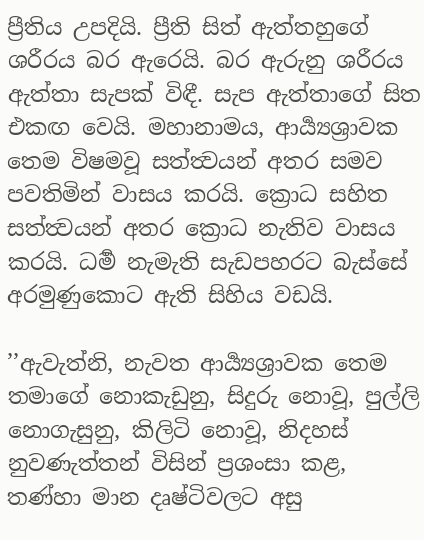ප්‍රීතිය උපදියි. ප්‍රීති සිත් ඇත්තහුගේ ශරීරය බර ඇරෙයි. බර ඇරුනු ශරීරය ඇත්තා සැපක් විඳී. සැප ඇත්තාගේ සිත එකඟ වෙයි. මහානාමය, ආර්‍ය්‍යශ්‍රාවක තෙම විෂමවූ සත්ත්‍වයන් අතර සමව පවතිමින් වාසය කරයි. ක්‍රොධ සහිත සත්ත්‍වයන් අතර ක්‍රොධ නැතිව වාසය කරයි. ධර්‍ම නැමැති සැඩපහරට බැස්සේ අරමුණුකොට ඇති සිහිය වඩයි.

’’ඇවැත්නි, නැවත ආර්‍ය්‍යශ්‍රාවක තෙම තමාගේ නොකැඩුනු, සිදුරු නොවූ, පුල්ලි නොගැසුනු, කිලිටි නොවූ, නිදහස් නුවණැත්තන් විසින් ප්‍රශංසා කළ, තණ්හා මාන දෘෂ්ටිවලට අසු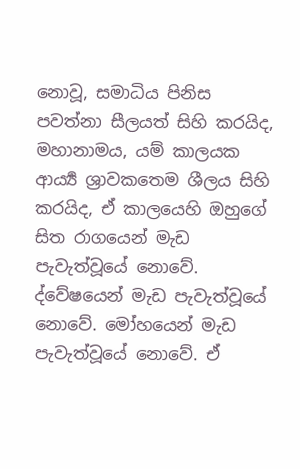නොවූ, සමාධිය පිනිස පවත්නා සීලයත් සිහි කරයිද, මහානාමය, යම් කාලයක ආර්‍ය්‍ය ශ්‍රාවකතෙම ශීලය සිහි කරයිද, ඒ කාලයෙහි ඔහුගේ සිත රාගයෙන් මැඩ පැවැත්වූයේ නොවේ. ද්වේෂයෙන් මැඩ පැවැත්වූයේ නොවේ. මෝහයෙන් මැඩ පැවැත්වූයේ නොවේ. ඒ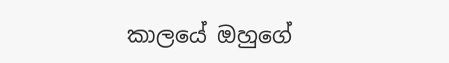කාලයේ ඔහුගේ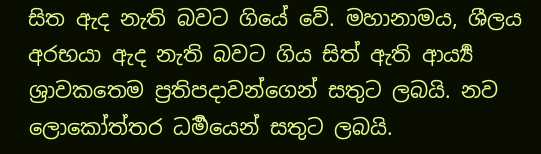සිත ඇද නැති බවට ගියේ වේ. මහානාමය, ශීලය අරභයා ඇද නැති බවට ගිය සිත් ඇති ආර්‍ය්‍ය ශ්‍රාවකතෙම ප්‍රතිපදාවන්ගෙන් සතුට ලබයි. නව ලොකෝත්තර ධර්‍මයෙන් සතුට ලබයි.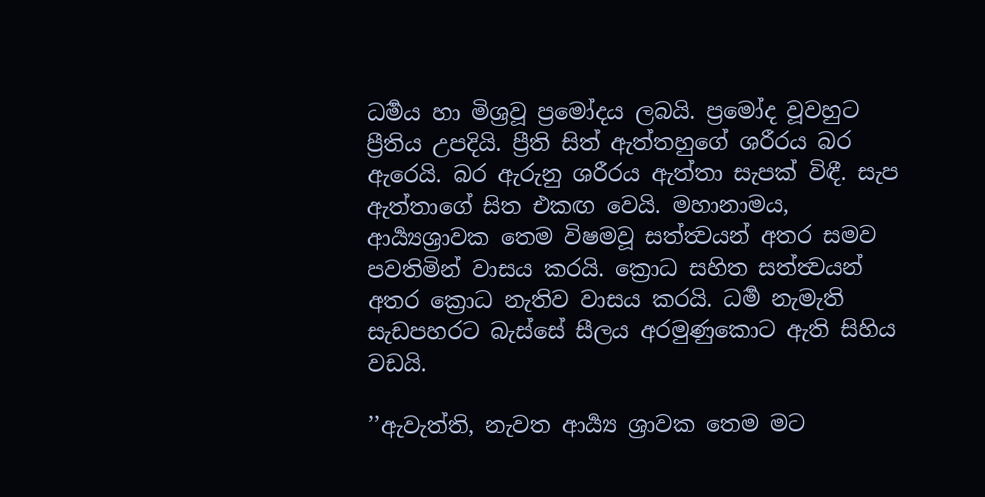ධර්‍මය හා මිශ්‍රවූ ප්‍රමෝදය ලබයි. ප්‍රමෝද වූවහුට ප්‍රීතිය උපදියි. ප්‍රීති සිත් ඇත්තහුගේ ශරීරය බර ඇරෙයි. බර ඇරුනු ශරීරය ඇත්තා සැපක් විඳී. සැප ඇත්තාගේ සිත එකඟ වෙයි. මහානාමය, ආර්‍ය්‍යශ්‍රාවක තෙම විෂමවූ සත්ත්‍වයන් අතර සමව පවතිමින් වාසය කරයි. ක්‍රොධ සහිත සත්ත්‍වයන් අතර ක්‍රොධ නැතිව වාසය කරයි. ධර්‍ම නැමැති සැඩපහරට බැස්සේ සීලය අරමුණුකොට ඇති සිහිය වඩයි.

’’ඇවැත්ති, නැවත ආර්‍ය්‍ය ශ්‍රාවක තෙම මට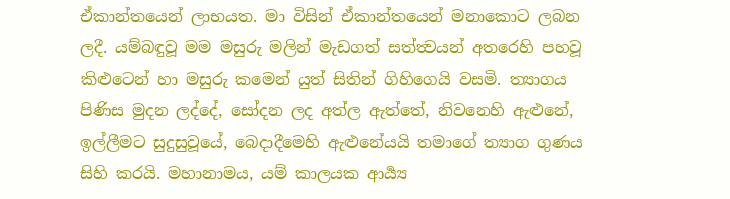ඒකාන්තයෙන් ලාභයත. මා විසින් ඒකාන්තයෙන් මනාකොට ලබන ලදී. යම්බඳුවූ මම මසුරු මලින් මැඩගත් සත්ත්‍වයන් අතරෙහි පහවූ කිළුටෙන් හා මසුරු කමෙන් යුත් සිතින් ගිහිගෙයි වසමි. ත්‍යාගය පිණිස මුදන ලද්දේ, සෝදන ලද අත්ල ඇත්තේ, නිවනෙහි ඇළුනේ, ඉල්ලීමට සුදුසුවූයේ, බෙදාදීමෙහි ඇළුනේයයි තමාගේ ත්‍යාග ගුණය සිහි කරයි. මහානාමය, යම් කාලයක ආර්‍ය්‍ය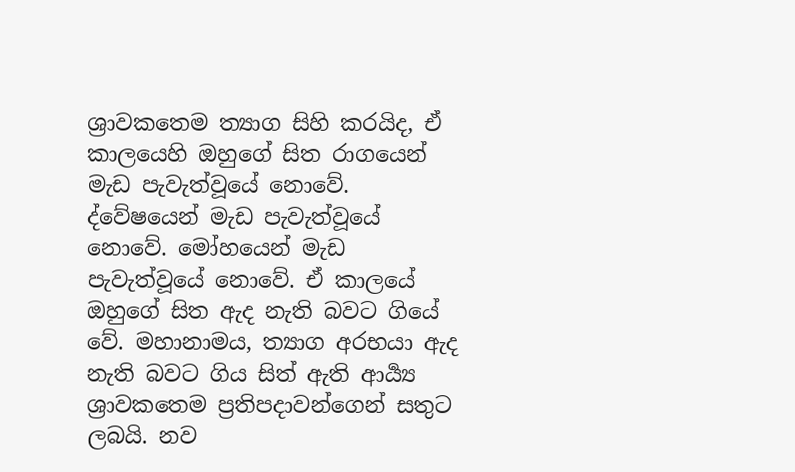ශ්‍රාවකතෙම ත්‍යාග සිහි කරයිද, ඒ කාලයෙහි ඔහුගේ සිත රාගයෙන් මැඩ පැවැත්වූයේ නොවේ. ද්වේෂයෙන් මැඩ පැවැත්වූයේ නොවේ. මෝහයෙන් මැඩ පැවැත්වූයේ නොවේ. ඒ කාලයේ ඔහුගේ සිත ඇද නැති බවට ගියේ වේ. මහානාමය, ත්‍යාග අරභයා ඇද නැති බවට ගිය සිත් ඇති ආර්‍ය්‍ය ශ්‍රාවකතෙම ප්‍රතිපදාවන්ගෙන් සතුට ලබයි. නව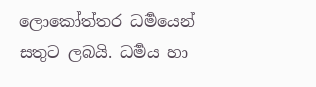ලොකෝත්තර ධර්‍මයෙන් සතුට ලබයි. ධර්‍මය හා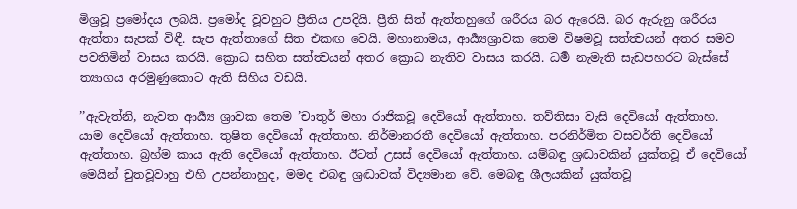මිශ්‍රවූ ප්‍රමෝදය ලබයි. ප්‍රමෝද වූවහුට ප්‍රීතිය උපදියි. ප්‍රීති සිත් ඇත්තහුගේ ශරීරය බර ඇරෙයි. බර ඇරුනු ශරීරය ඇත්තා සැපක් විඳී. සැප ඇත්තාගේ සිත එකඟ වෙයි. මහානාමය, ආර්‍ය්‍යශ්‍රාවක තෙම විෂමවූ සත්ත්‍වයන් අතර සමව පවතිමින් වාසය කරයි. ක්‍රොධ සහිත සත්ත්‍වයන් අතර ක්‍රොධ නැතිව වාසය කරයි. ධර්‍ම නැමැති සැඩපහරට බැස්සේ ත්‍යාගය අරමුණුකොට ඇති සිහිය වඩයි.

’’ඇවැත්නි, නැවත ආර්‍ය්‍ය ශ්‍රාවක තෙම ’චාතුර් මහා රාජිකවූ දෙවියෝ ඇත්තාහ. තව්තිසා වැසි දෙවියෝ ඇත්තාහ. යාම දෙවියෝ ඇත්තාහ. තුෂිත දෙවියෝ ඇත්තාහ. නිර්මානරතී දෙවියෝ ඇත්තාහ. පරනිර්මිත වසවර්ති දෙවියෝ ඇත්තාහ. බ්‍රහ්ම කාය ඇති දෙවියෝ ඇත්තාහ. ඊටත් උසස් දෙවියෝ ඇත්තාහ. යම්බඳු ශ්‍රද්‍ධාවකින් යුක්තවූ ඒ දෙවියෝ මෙයින් චුතවූවාහු එහි උපන්නාහුද, මමද එබඳු ශ්‍රද්‍ධාවක් විද්‍යමාන වේ. මෙබඳු ශීලයකින් යුක්තවූ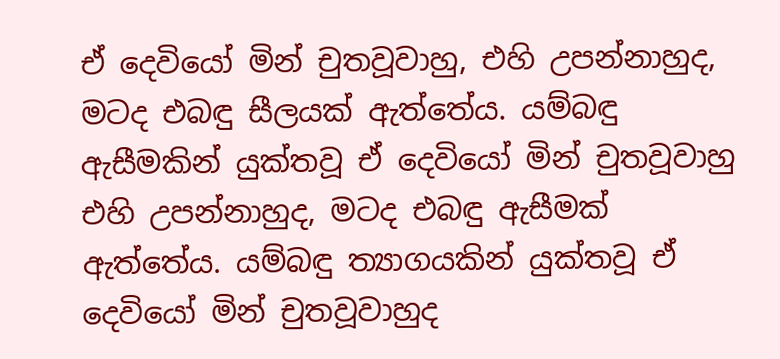ඒ දෙවියෝ මින් චුතවූවාහු, එහි උපන්නාහුද, මටද එබඳු සීලයක් ඇත්තේය. යම්බඳු ඇසීමකින් යුක්තවූ ඒ දෙවියෝ මින් චුතවූවාහු එහි උපන්නාහුද, මටද එබඳු ඇසීමක් ඇත්තේය. යම්බඳු ත්‍යාගයකින් යුක්තවූ ඒ දෙවියෝ මින් චුතවූවාහුද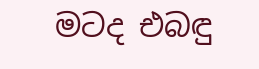මටද එබඳු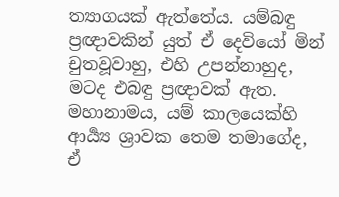ත්‍යාගයක් ඇත්තේය. යම්බඳු ප්‍රඥාවකින් යුත් ඒ දෙවියෝ මින් චුතවූවාහු, එහි උපන්නාහුද, මටද එබඳු ප්‍රඥාවක් ඇත. මහානාමය, යම් කාලයෙක්හි ආර්‍ය්‍ය ශ්‍රාවක තෙම තමාගේද, ඒ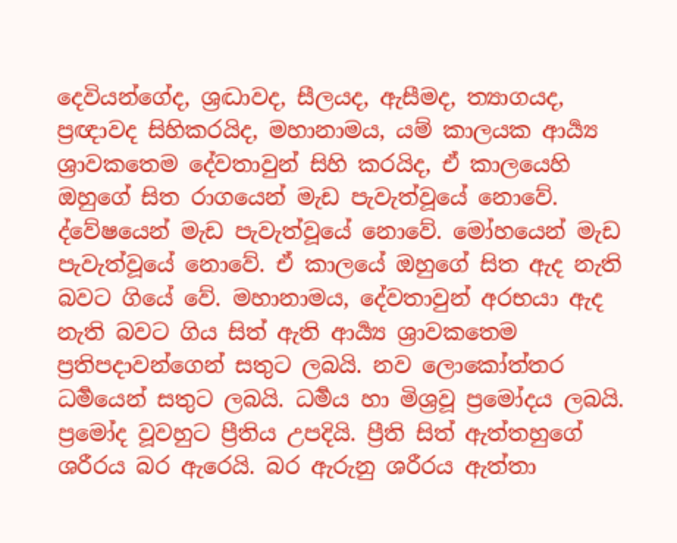දෙවියන්ගේද, ශ්‍රද්‍ධාවද, සීලයද, ඇසීමද, ත්‍යාගයද, ප්‍රඥාවද සිහිකරයිද, මහානාමය, යම් කාලයක ආර්‍ය්‍ය ශ්‍රාවකතෙම දේවතාවුන් සිහි කරයිද, ඒ කාලයෙහි ඔහුගේ සිත රාගයෙන් මැඩ පැවැත්වූයේ නොවේ. ද්වේෂයෙන් මැඩ පැවැත්වූයේ නොවේ. මෝහයෙන් මැඩ පැවැත්වූයේ නොවේ. ඒ කාලයේ ඔහුගේ සිත ඇද නැති බවට ගියේ වේ. මහානාමය, දේවතාවුන් අරභයා ඇද නැති බවට ගිය සිත් ඇති ආර්‍ය්‍ය ශ්‍රාවකතෙම ප්‍රතිපදාවන්ගෙන් සතුට ලබයි. නව ලොකෝත්තර ධර්‍මයෙන් සතුට ලබයි. ධර්‍මය හා මිශ්‍රවූ ප්‍රමෝදය ලබයි. ප්‍රමෝද වූවහුට ප්‍රීතිය උපදියි. ප්‍රීති සිත් ඇත්තහුගේ ශරීරය බර ඇරෙයි. බර ඇරුනු ශරීරය ඇත්තා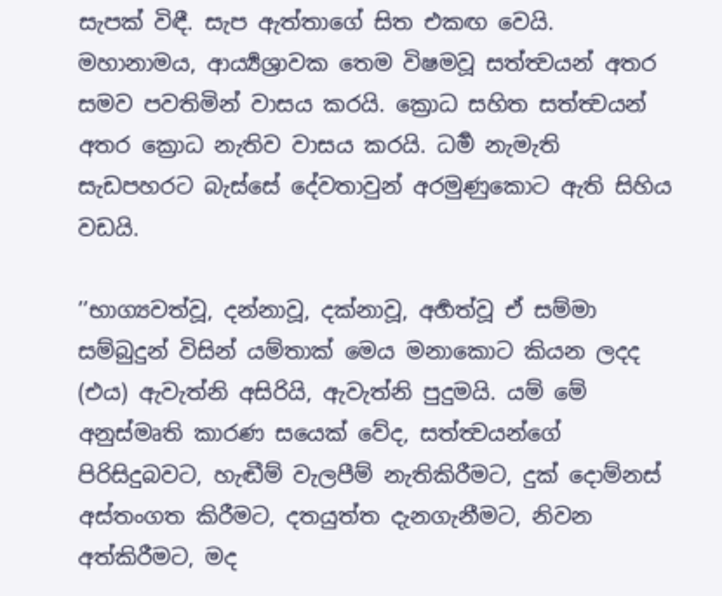සැපක් විඳී. සැප ඇත්තාගේ සිත එකඟ වෙයි. මහානාමය, ආර්‍ය්‍යශ්‍රාවක තෙම විෂමවූ සත්ත්‍වයන් අතර සමව පවතිමින් වාසය කරයි. ක්‍රොධ සහිත සත්ත්‍වයන් අතර ක්‍රොධ නැතිව වාසය කරයි. ධර්‍ම නැමැති සැඩපහරට බැස්සේ දේවතාවුන් අරමුණුකොට ඇති සිහිය වඩයි.

’’භාග්‍යවත්වූ, දන්නාවූ, දක්නාවූ, අර්‍හත්වූ ඒ සම්මා සම්බුදුන් විසින් යම්තාක් මෙය මනාකොට කියන ලදද (එය) ඇවැත්නි අසිරියි, ඇවැත්නි පුදුමයි. යම් මේ අනුස්මෘති කාරණ සයෙක් වේද, සත්ත්‍වයන්ගේ පිරිසිදුබවට, හැඬීම් වැලපීම් නැතිකිරීමට, දුක් දොම්නස් අස්තංගත කිරීමට, දතයුත්ත දැනගැනීමට, නිවන අත්කිරීමට, මද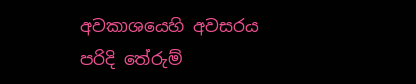අවකාශයෙහි අවසරය පරිදි තේරුම්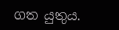ගත යුතුය.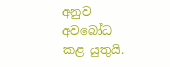අනුව අවබෝධ කළ යුතුයි.